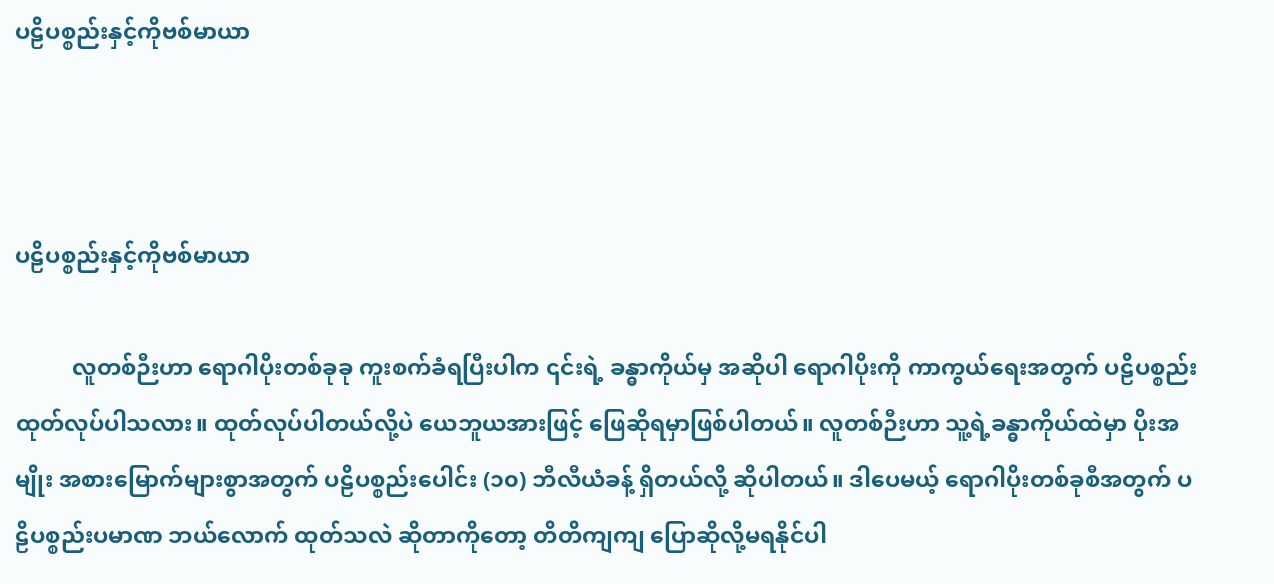ပဠိပစ္စည်းနှင့်ကိုဗစ်မာယာ



ပဠိပစ္စည်းနှင့်ကိုဗစ်မာယာ

          လူတစ်ဉီးဟာ ရောဂါပိုးတစ်ခုခု ကူးစက်ခံရပြီးပါက ၎င်းရဲ့ ခန္ဓာကိုယ်မှ အဆိုပါ ရောဂါပိုးကို ကာကွယ်ရေးအတွက် ပဠိပစ္စည်း ထုတ်လုပ်ပါသလား။ ထုတ်လုပ်ပါတယ်လို့ပဲ ယေဘူယအားဖြင့် ဖြေဆိုရမှာဖြစ်ပါတယ်။ လူတစ်ဉီးဟာ သူ့ရဲ့ခန္ဓာကိုယ်ထဲမှာ ပိုးအမျိုး အစားမြောက်များစွာအတွက် ပဠိပစ္စည်းပေါင်း (၁၀) ဘီလီယံခန့် ရှိတယ်လို့ ဆိုပါတယ်။ ဒါပေမယ့် ရောဂါပိုးတစ်ခုစီအတွက် ပဠိပစ္စည်းပမာဏ ဘယ်လောက် ထုတ်သလဲ ဆိုတာကိုတော့ တိတိကျကျ ပြောဆိုလို့မရနိုင်ပါ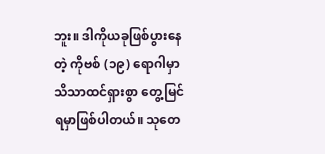ဘူး။ ဒါကိုယခုဖြစ်ပွားနေတဲ့ ကိုဗစ် (၁၉) ရောဂါမှာ သိသာထင်ရှားစွာ တွေ့မြင်ရမှာဖြစ်ပါတယ်။ သုတေ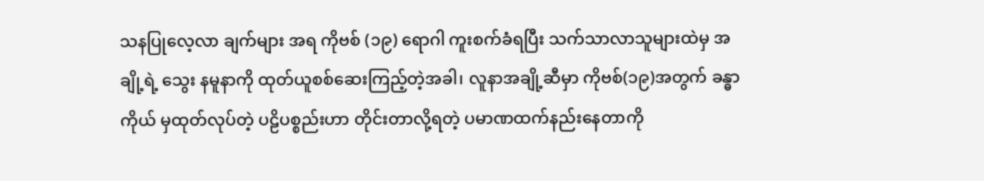သနပြုလေ့လာ ချက်များ အရ ကိုဗစ် (၁၉) ရောဂါ ကူးစက်ခံရပြီး သက်သာလာသူများထဲမှ အချို့ရဲ့ သွေး နမူနာကို ထုတ်ယူစစ်ဆေးကြည့်တဲ့အခါ၊ လူနာအချို့ဆီမှာ ကိုဗစ်(၁၉)အတွက် ခန္ဓာကိုယ် မှထုတ်လုပ်တဲ့ ပဠိပစ္စည်းဟာ တိုင်းတာလို့ရတဲ့ ပမာဏထက်နည်းနေတာကို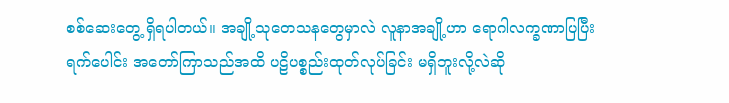စစ်ဆေးတွေ့ ရှိရပါတယ်။ အချို့သုတေသနတွေမှာလဲ လူနာအချို့ဟာ ရောဂါလက္ခဏာပြပြီး ရက်ပေါင်း အတော်ကြာသည်အထိ ပဠိပစ္စည်းထုတ်လုပ်ခြင်း မရှိဘူးလို့လဲဆို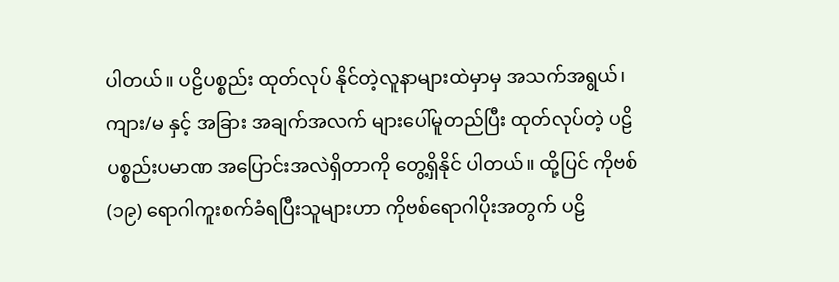ပါတယ်။ ပဠိပစ္စည်း ထုတ်လုပ် နိုင်တဲ့လူနာများထဲမှာမှ အသက်အရွယ်၊ ကျား/မ နှင့် အခြား အချက်အလက် များပေါ်မူတည်ပြီး ထုတ်လုပ်တဲ့ ပဠိပစ္စည်းပမာဏ အပြောင်းအလဲရှိတာကို တွေ့ရှိနိုင် ပါတယ်။ ထို့ပြင် ကိုဗစ်(၁၉) ရောဂါကူးစက်ခံရပြီးသူများဟာ ကိုဗစ်ရောဂါပိုးအတွက် ပဠိ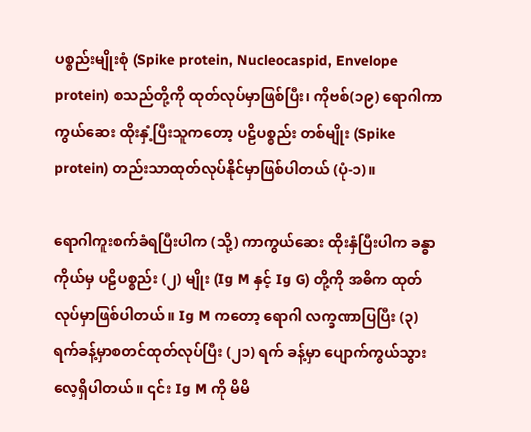ပစ္စည်းမျိုးစုံ (Spike protein, Nucleocaspid, Envelope protein) စသည်တို့ကို ထုတ်လုပ်မှာဖြစ်ပြီး၊ ကိုဗစ်(၁၉) ရောဂါကာကွယ်ဆေး ထိုးနှံ့ပြီးသူကတော့ ပဠိပစ္စည်း တစ်မျိုး (Spike protein) တည်းသာထုတ်လုပ်နိုင်မှာဖြစ်ပါတယ် (ပုံ-၁)။

ရောဂါကူးစက်ခံရပြီးပါက (သို့) ကာကွယ်ဆေး ထိုးနှံပြီးပါက ခန္ဓာကိုယ်မှ ပဠိပစ္စည်း (၂) မျိုး (Ig M နှင့် Ig G) တို့ကို အဓိက ထုတ်လုပ်မှာဖြစ်ပါတယ်။ Ig M ကတော့ ရောဂါ လက္ခဏာပြပြီး (၃) ရက်ခန့်မှာစတင်ထုတ်လုပ်ပြီး (၂၁) ရက် ခန့်မှာ ပျောက်ကွယ်သွား လေ့ရှိပါတယ်။ ၎င်း Ig M ကို မိမိ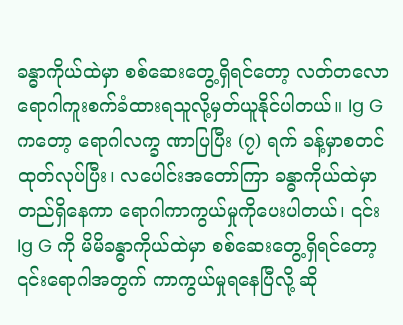ခန္ဓာကိုယ်ထဲမှာ စစ်ဆေးတွေ့ရှိရင်တော့ လတ်တလော ရောဂါကူးစက်ခံထားရသူလို့မှတ်ယူနိုင်ပါတယ်။ Ig G ကတော့ ရောဂါလက္ခ ဏာပြပြီး (၇) ရက် ခန့်မှာစတင်ထုတ်လုပ်ပြီး၊ လပေါင်းအတော်ကြာ ခန္ဓာကိုယ်ထဲမှာ တည်ရှိနေကာ ရောဂါကာကွယ်မှုကိုပေးပါတယ်၊ ၎င်း Ig G ကို မိမိခန္ဓာကိုယ်ထဲမှာ စစ်ဆေးတွေ့ရှိရင်တော့ ၎င်းရောဂါအတွက် ကာကွယ်မှုရနေပြီလို့ ဆို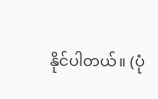နိုင်ပါတယ်။ (ပုံ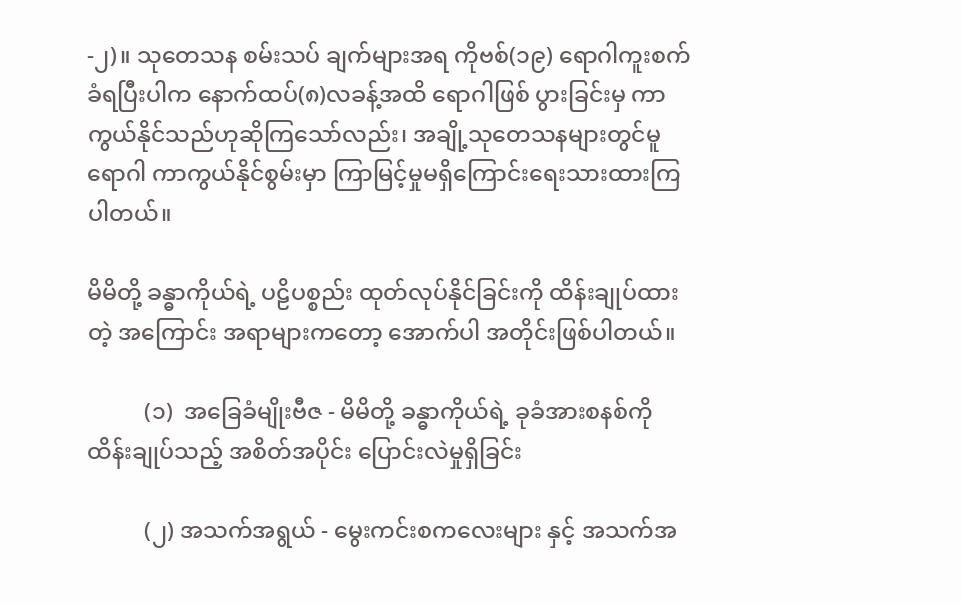-၂)။ သုတေသန စမ်းသပ် ချက်များအရ ကိုဗစ်(၁၉) ရောဂါကူးစက်ခံရပြီးပါက နောက်ထပ်(၈)လခန့်အထိ ရောဂါဖြစ် ပွားခြင်းမှ ကာကွယ်နိုင်သည်ဟုဆိုကြသော်လည်း၊ အချို့သုတေသနများတွင်မူ ရောဂါ ကာကွယ်နိုင်စွမ်းမှာ ကြာမြင့်မှုမရှိကြောင်းရေးသားထားကြပါတယ်။

မိမိတို့ ခန္ဓာကိုယ်ရဲ့ ပဠိပစ္စည်း ထုတ်လုပ်နိုင်ခြင်းကို ထိန်းချုပ်ထားတဲ့ အကြောင်း အရာများကတော့ အောက်ပါ အတိုင်းဖြစ်ပါတယ်။

          (၁)  အခြေခံမျိုးဗီဇ - မိမိတို့ ခန္ဓာကိုယ်ရဲ့ ခုခံအားစနစ်ကို ထိန်းချုပ်သည့် အစိတ်အပိုင်း ပြောင်းလဲမှုရှိခြင်း

          (၂) အသက်အရွယ် - မွေးကင်းစကလေးများ နှင့် အသက်အ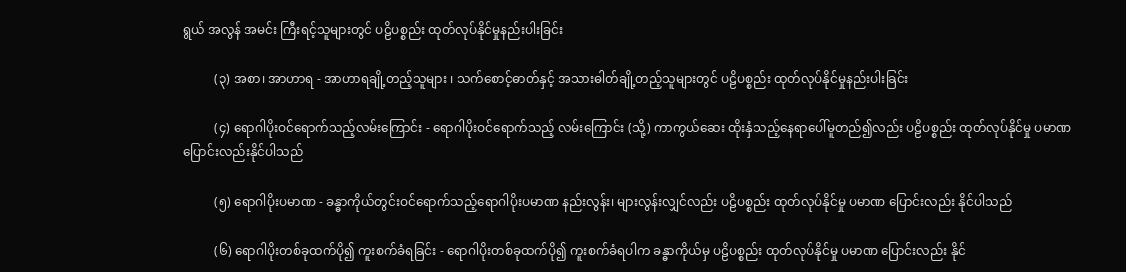ရွယ် အလွန် အမင်း ကြီးရင့်သူများတွင် ပဠိပစ္စည်း ထုတ်လုပ်နိုင်မှုနည်းပါးခြင်း

          (၃) အစာ၊ အာဟာရ - အာဟာရချို့တည့်သူများ ၊ သက်စောင့်ဓာတ်နှင့် အသားဓါတ်ချို့တည့်သူများတွင် ပဠိပစ္စည်း ထုတ်လုပ်နိုင်မှုနည်းပါးခြင်း

          (၄) ရောဂါပိုးဝင်ရောက်သည့်လမ်းကြောင်း - ရောဂါပိုးဝင်ရောက်သည့် လမ်းကြောင်း (သို့) ကာကွယ်ဆေး ထိုးနှံသည့်နေရာပေါ်မူတည်၍လည်း ပဠိပစ္စည်း ထုတ်လုပ်နိုင်မှု ပမာဏ ပြောင်းလည်းနိုင်ပါသည်

          (၅) ရောဂါပိုးပမာဏ - ခန္ဓာကိုယ်တွင်းဝင်ရောက်သည့်ရောဂါပိုးပမာဏ နည်းလွန်း၊ များလွန်းလျှင်လည်း ပဠိပစ္စည်း ထုတ်လုပ်နိုင်မှု ပမာဏ ပြောင်းလည်း နိုင်ပါသည်

          (၆) ရောဂါပိုးတစ်ခုထက်ပို၍ ကူးစက်ခံရခြင်း - ရောဂါပိုးတစ်ခုထက်ပို၍ ကူးစက်ခံရပါက ခန္ဓာကိုယ်မှ ပဠိပစ္စည်း ထုတ်လုပ်နိုင်မှု ပမာဏ ပြောင်းလည်း နိုင်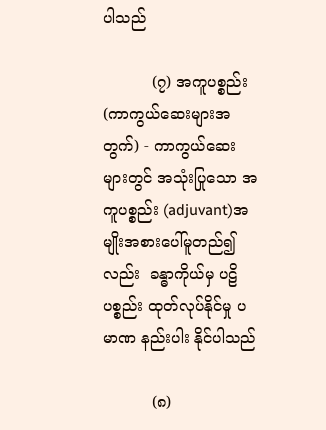ပါသည်

          (၇) အကူပစ္စည်း (ကာကွယ်ဆေးများအတွက်) - ကာကွယ်ဆေးများတွင် အသုံးပြုသော အကူပစ္စည်း (adjuvant)အမျိုးအစားပေါ်မူတည်၍လည်း  ခန္ဓာကိုယ်မှ ပဠိ ပစ္စည်း ထုတ်လုပ်နိုင်မှု ပမာဏ နည်းပါး နိုင်ပါသည်

          (၈)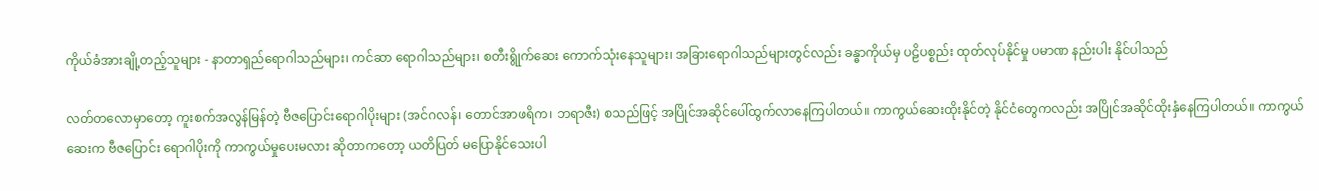ကိုယ်ခံအားချို့တည့်သူများ - နာတာရှည်ရောဂါသည်များ၊ ကင်ဆာ ရောဂါသည်များ၊ စတီးရွိုက်ဆေး ကောက်သုံးနေသူများ၊ အခြားရောဂါသည်များတွင်လည်း ခန္ဓာကိုယ်မှ ပဠိပစ္စည်း ထုတ်လုပ်နိုင်မှု ပမာဏ နည်းပါး နိုင်ပါသည်

လတ်တလောမှာတော့ ကူးစက်အလွန်မြန်တဲ့ ဗီဇပြောင်းရောဂါပိုးများ (အင်ဂလန်၊ တောင်အာဖရိက၊ ဘရာဇီး) စသည်ဖြင့် အပြိုင်အဆိုင်ပေါ်ထွက်လာနေကြပါတယ်။ ကာကွယ်ဆေးထိုးနိုင်တဲ့ နိုင်ငံတွေကလည်း အပြိုင်အဆိုင်ထိုးနှံနေကြပါတယ်။ ကာကွယ် ဆေးက ဗီဇပြောင်း ရောဂါပိုးကို ကာကွယ်မှုပေးမလား ဆိုတာကတော့ ယတိပြတ် မပြောနိုင်သေးပါ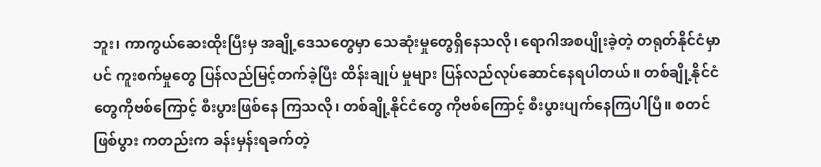ဘူး၊ ကာကွယ်ဆေးထိုးပြီးမှ အချို့ဒေသတွေမှာ သေဆုံးမှုတွေရှိနေသလို၊ ရောဂါအစပျိုးခဲ့တဲ့ တရုတ်နိုင်ငံမှာပင် ကူးစက်မှုတွေ ပြန်လည်မြင့်တက်ခဲ့ပြီး ထိန်းချုပ် မှုများ ပြန်လည်လုပ်ဆောင်နေရပါတယ်။ တစ်ချို့နိုင်ငံတွေကိုဗစ်ကြောင့် စီးပွားဖြစ်နေ ကြသလို၊ တစ်ချို့နိုင်ငံတွေ ကိုဗစ်ကြောင့် စီးပွားပျက်နေကြပါပြီ။ စတင်ဖြစ်ပွား ကတည်းက ခန်းမှန်းရခက်တဲ့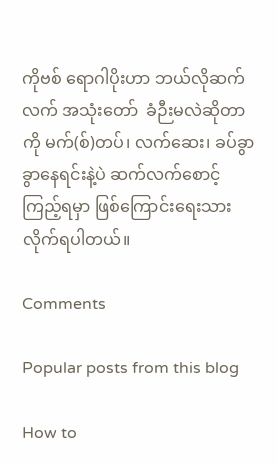ကိုဗစ် ရောဂါပိုးဟာ ဘယ်လိုဆက်လက် အသုံးတော်  ခံဉီးမလဲဆိုတာ ကို မက်(စ်)တပ်၊ လက်ဆေး၊ ခပ်ခွာခွာနေရင်းနဲ့ပဲ ဆက်လက်စောင့် ကြည့်ရမှာ ဖြစ်ကြောင်းရေးသား လိုက်ရပါတယ်။

Comments

Popular posts from this blog

How to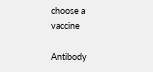choose a vaccine

Antibody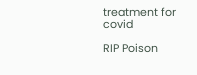treatment for covid

RIP Poison